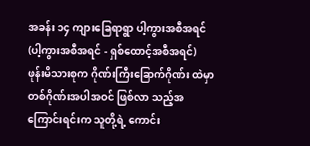အခန်း ၁၄ ကျားခြေရာရွာ ပါ့ကွားအစီအရင် (ပါ့ကွားအစီအရင် - ရှစ်ထောင့်အစီအရင်)
ဖုန်းမိသားစုက ဂိုဏ်းကြီးခြောက်ဂိုဏ်း ထဲမှာ တစ်ဂိုဏ်းအပါအဝင် ဖြစ်လာ သည့်အကြောင်းရင်းက သူတို့ရဲ့ ကောင်း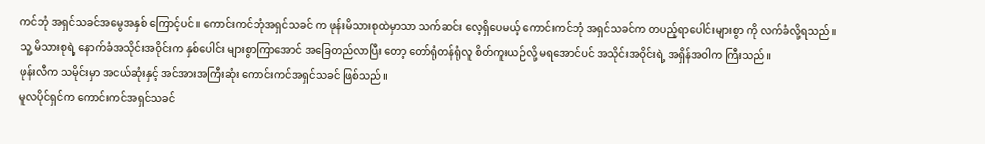ကင်ဘုံ အရှင်သခင်အမွေအနှစ် ကြောင့်ပင်။ ကောင်းကင်ဘုံအရှင်သခင် က ဖုန်းမိသားစုထဲမှာသာ သက်ဆင်း လေ့ရှိပေမယ့် ကောင်းကင်ဘုံ အရှင်သခင်က တပည့်ရာပေါင်းများစွာ ကို လက်ခံလို့ရသည်။ သူ့ မိသားစုရဲ့ နောက်ခံအသိုင်းအဝိုင်းက နှစ်ပေါင်း များစွာကြာအောင် အခြေတည်လာပြီး တော့ တော်ရုံတန်ရုံလူ စိတ်ကူးယဉ်လို့ မရအောင်ပင် အသိုင်းအဝိုင်းရဲ့ အရှိန်အဝါက ကြီးသည်။
ဖုန်းလီက သမိုင်းမှာ အငယ်ဆုံးနှင့် အင်အားအကြီးဆုံး ကောင်းကင်အရှင်သခင် ဖြစ်သည်။
မူလပိုင်ရှင်က ကောင်းကင်အရှင်သခင်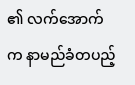၏ လက်အောက်က နာမည်ခံတပည့်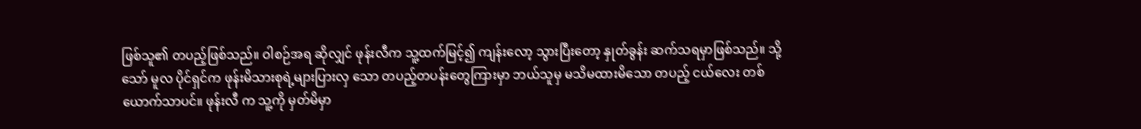ဖြစ်သူ၏ တပည့်ဖြစ်သည်။ ဝါစဉ်အရ ဆိုလျှင် ဖုန်းလီက သူ့ထက်မြင့်၍ ကျန်းလော့ သွားပြီးတော့ နှုတ်ခွန်း ဆက်သရမှာဖြစ်သည်။ သို့သော် မူလ ပိုင်ရှင်က ဖုန်းမိသားစုရဲ့များပြားလှ သော တပည့်တပန်းတွေကြားမှာ ဘယ်သူမှ မသိမထားမိသော တပည့် ငယ်လေး တစ်ယောက်သာပင်။ ဖုန်းလီ က သူ့ကို မှတ်မိမှာ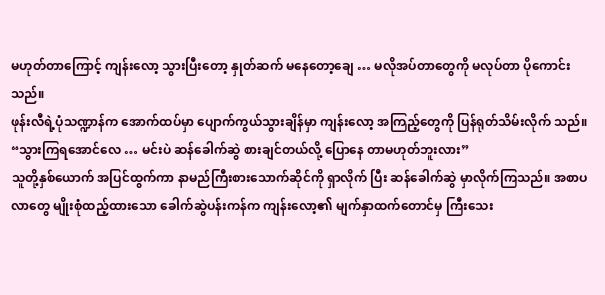မဟုတ်တာကြောင့် ကျန်းလော့ သွားပြီးတော့ နှုတ်ဆက် မနေတော့ချေ … မလိုအပ်တာတွေကို မလုပ်တာ ပိုကောင်းသည်။
ဖုန်းလီရဲ့ပုံသဏ္ဍာန်က အောက်ထပ်မှာ ပျောက်ကွယ်သွားချိန်မှာ ကျန်းလော့ အကြည့်တွေကို ပြန်ရုတ်သိမ်းလိုက် သည်။
“သွားကြရအောင်လေ … မင်းပဲ ဆန်ခေါက်ဆွဲ စားချင်တယ်လို့ ပြောနေ တာမဟုတ်ဘူးလား”
သူတို့နှစ်ယောက် အပြင်ထွက်ကာ နာမည်ကြီးစားသောက်ဆိုင်ကို ရှာလိုက် ပြီး ဆန်ခေါက်ဆွဲ မှာလိုက်ကြသည်။ အစာပလာတွေ မျိုးစုံထည့်ထားသော ခေါက်ဆွဲပန်းကန်က ကျန်းလော့၏ မျက်နှာထက်တောင်မှ ကြီးသေး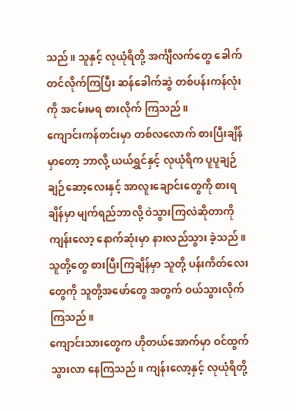သည်။ သူနှင့် လုယုံရိတို့ အင်္ကျီလက်တွေ ခေါက်တင်လိုက်ကြပြီး ဆန်ခေါက်ဆွဲ တစ်ပန်းကန်လုံးကို အငမ်းမရ စားလိုက် ကြသည်။
ကျောင်းကန်တင်းမှာ တစ်လလောက် စားပြီးချိန်မှာတော့ ဘာလို့ ယယ်ရွှင်နှင့် လုယုံရိက ပူပူချဉ်ချဉ်ဆော့လေးနှင့် အာလူးချောင်းတွေကို စားရချိန်မှာ မျက်ရည်ဘာလို့ ဝဲသွားကြလဲဆိုတာကို ကျန်းလော့ နောက်ဆုံးမှာ နားလည်သွား ခဲ့သည်။
သူတို့တွေ စားပြီးကြချိန်မှာ သူတို့ ပန်းကိတ်လေးတွေကို သူတို့အဖော်တွေ အတွက် ဝယ်သွားလိုက်ကြသည်။
ကျောင်းသားတွေက ဟိုတယ်အောက်မှာ ဝင်ထွက်သွားလာ နေကြသည်။ ကျန်းလော့နှင့် လုယုံရိတို့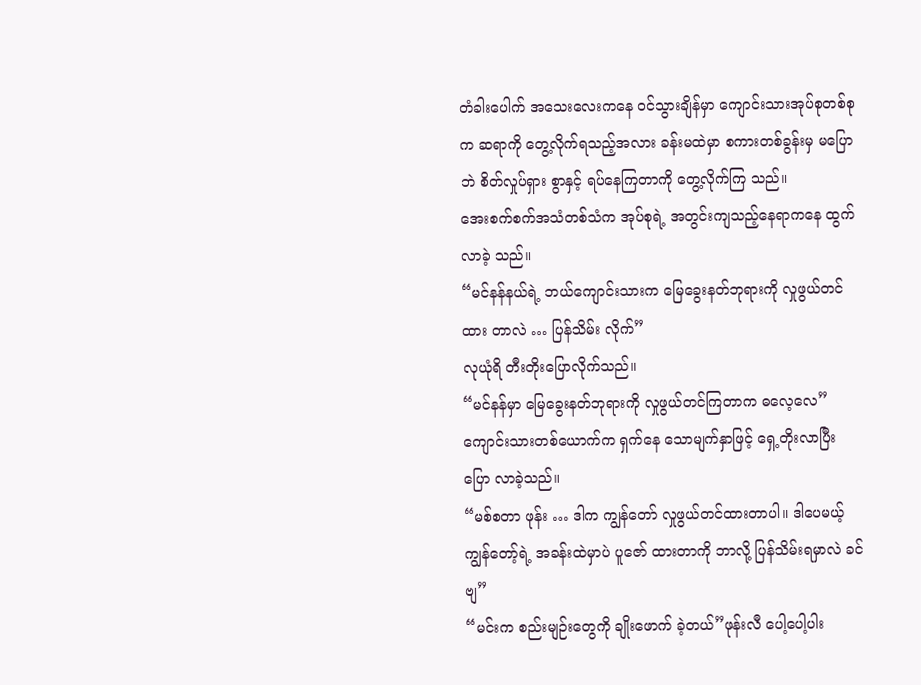တံခါးပေါက် အသေးလေးကနေ ဝင်သွားချိန်မှာ ကျောင်းသားအုပ်စုတစ်စုက ဆရာကို တွေ့လိုက်ရသည့်အလား ခန်းမထဲမှာ စကားတစ်ခွန်းမှ မပြောဘဲ စိတ်လှုပ်ရှား စွာနှင့် ရပ်နေကြတာကို တွေ့လိုက်ကြ သည်။
အေးစက်စက်အသံတစ်သံက အုပ်စုရဲ့ အတွင်းကျသည့်နေရာကနေ ထွက်လာခဲ့ သည်။
“မင်နန်နယ်ရဲ့ ဘယ်ကျောင်းသားက မြေခွေးနတ်ဘုရားကို လှုဖွယ်တင်ထား တာလဲ … ပြန်သိမ်း လိုက်”
လုယုံရိ တီးတိုးပြောလိုက်သည်။
“မင်နန်မှာ မြေခွေးနတ်ဘုရားကို လှုဖွယ်တင်ကြတာက ဓလေ့လေ”
ကျောင်းသားတစ်ယောက်က ရှက်နေ သောမျက်နှာဖြင့် ရှေ့တိုးလာပြီး ပြော လာခဲ့သည်။
“မစ်စတာ ဖုန်း … ဒါက ကျွန်တော် လှုဖွယ်တင်ထားတာပါ။ ဒါပေမယ့် ကျွန်တော့်ရဲ့ အခန်းထဲမှာပဲ ပူဇော် ထားတာကို ဘာလို့ ပြန်သိမ်းရမှာလဲ ခင်ဗျ”
“မင်းက စည်းမျဉ်းတွေကို ချိုးဖောက် ခဲ့တယ်”ဖုန်းလီ ပေါ့ပေါ့ပါး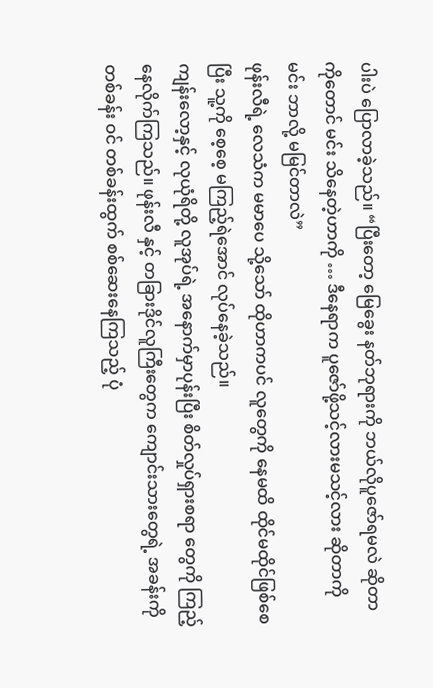ပါးပဲ ပြောလာခဲ့သည်။ “ပြီးတော့ မြေခွေး နတ်ဘုရားကို ဘယ်လိုပူဇော်ရမလဲ ဆိုတာကိုတောင် မင်း သိနေတဲ့ဟာကို … ဒီနေရာက ပူဇော်ဖို့သင့်လားမသင့်လား ဆိုတာကို မင်း ဘာလို့ မမြင်တာလဲ”
ဖုန်းလီရဲ့ လေသံက မမာပေ သို့သော် ထိုဟာကပင် လူတွေကို နေမထိ ထိုင်မထိုင်ဖြစ်စေပြီး သူ့ကို စေ့စေ့ မကြည့်ရဲအောင် လုပ်နေခဲ့သည်။
ကျန်းလော့နှင့် လုယုံရိတို့ လူအုပ်ရဲ့ အနောက်မှာပုန်းပြီး စိတ်လှုပ်ရှားစရာ တွေကို ကြည့်နေလိုက်ကြသည်။ ဖုန်းလီ နှင့် တခြားဒိုင်လူကြီးတွေက ကျောင်းသားတွေရဲ့ အခန်းကို တစ်ခန်း ဝင် တစ်ခန်းထွက် စစ်ဆေးနေကြသည့် ပုံ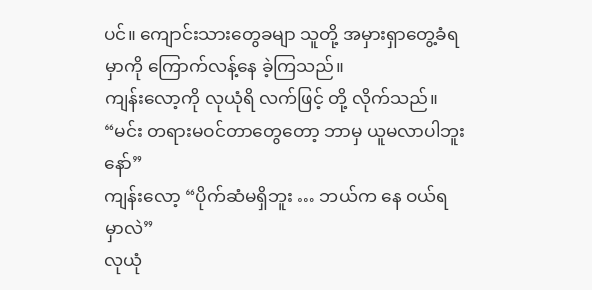ပင်။ ကျောင်းသားတွေခမျာ သူတို့ အမှားရှာတွေ့ခံရမှာကို ကြောက်လန့်နေ ခဲ့ကြသည်။
ကျန်းလော့ကို လုယုံရိ လက်ဖြင့် တို့ လိုက်သည်။
“မင်း တရားမဝင်တာတွေတော့ ဘာမှ ယူမလာပါဘူးနော်”
ကျန်းလော့ “ပိုက်ဆံမရှိဘူး … ဘယ်က နေ ဝယ်ရမှာလဲ”
လုယုံ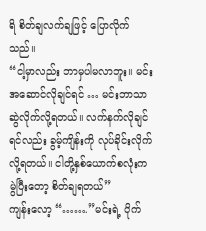ရိ စိတ်ချလက်ချဖြင့် ပြောလိုက် သည်။
“ငါ့မှာလည်း ဘာမှပါမလာဘူး။ မင်း အဆောင်လိုချင်ရင် … မင်းဘာသာ ဆွဲလိုက်လို့ရတယ်။ လက်နက်လိုချင် ရင်လည်း ခွမ့်ကျိန်းကို လုပ်ခိုင်းလိုက် လို့ရတယ်။ ငါတို့နှစ်ယောက်စလုံးက မွဲပြီးတော့ စိတ်ချရတယ်”
ကျန်းလော့ “…….”မင်းရဲ့ ပိုက်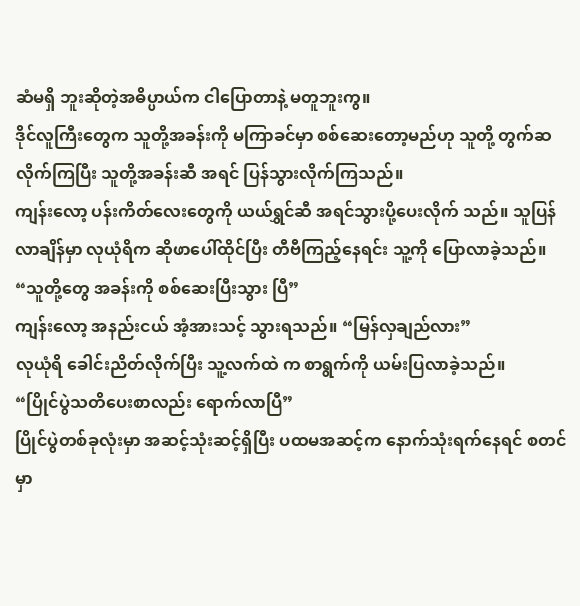ဆံမရှိ ဘူးဆိုတဲ့အဓိပ္ပာယ်က ငါပြောတာနဲ့ မတူဘူးကွ။
ဒိုင်လူကြီးတွေက သူတို့အခန်းကို မကြာခင်မှာ စစ်ဆေးတော့မည်ဟု သူတို့ တွက်ဆလိုက်ကြပြီး သူတို့အခန်းဆီ အရင် ပြန်သွားလိုက်ကြသည်။
ကျန်းလော့ ပန်းကိတ်လေးတွေကို ယယ်ရွှင်ဆီ အရင်သွားပို့ပေးလိုက် သည်။ သူပြန်လာချိန်မှာ လုယုံရိက ဆိုဖာပေါ်ထိုင်ပြီး တီဗီကြည့်နေရင်း သူ့ကို ပြောလာခဲ့သည်။
“သူတို့တွေ အခန်းကို စစ်ဆေးပြီးသွား ပြီ”
ကျန်းလော့ အနည်းငယ် အံ့အားသင့် သွားရသည်။ “မြန်လှချည်လား”
လုယုံရိ ခေါင်းညိတ်လိုက်ပြီး သူ့လက်ထဲ က စာရွက်ကို ယမ်းပြလာခဲ့သည်။
“ပြိုင်ပွဲသတိပေးစာလည်း ရောက်လာပြီ”
ပြိုင်ပွဲတစ်ခုလုံးမှာ အဆင့်သုံးဆင့်ရှိပြီး ပထမအဆင့်က နောက်သုံးရက်နေရင် စတင်မှာ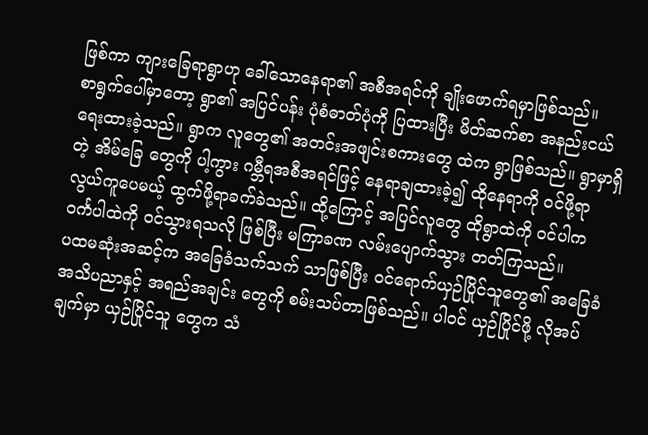ဖြစ်ကာ ကျားခြေရာရွာဟု ခေါ်သောနေရာ၏ အစီအရင်ကို ချိုးဖောက်ရမှာဖြစ်သည်။
စာရွက်ပေါ်မှာတော့ ရွာ၏ အပြင်ပန်း ပုံစံဓာတ်ပုံကို ပြထားပြီး မိတ်ဆက်စာ အနည်းငယ် ရေးထားခဲ့သည်။ ရွာက လူတွေ၏ အတင်းအဖျင်းစကားတွေ ထဲက ရွာဖြစ်သည်။ ရွာမှာရှိတဲ့ အိမ်ခြေ တွေကို ပါ့ကွား ဂမ္ဘီရအစီအရင်ဖြင့် နေရာချထားခဲ့၍ ထိုနေရာကို ဝင်ဖို့ရာ လွယ်ကူပေမယ့် ထွက်ဖို့ရာခက်ခဲသည်။ ထို့ကြောင့် အပြင်လူတွေ ထိုရွာထဲကို ဝင်ပါက ဝင်္ကပါထဲကို ဝင်သွားရသလို ဖြစ်ပြီး မကြာခဏ လမ်းပျောက်သွား တတ်ကြသည်။
ပထမဆုံးအဆင့်က အခြေခံသက်သက် သာဖြစ်ပြီး ဝင်ရောက်ယှဉ်ပြိုင်သူတွေ၏ အခြေခံ အသိပညာနှင့် အရည်အချင်း တွေကို စမ်းသပ်တာဖြစ်သည်။ ပါဝင် ယှဉ်ပြိုင်ဖို့ လိုအပ်ချက်မှာ ယှဉ်ပြိုင်သူ တွေက သံ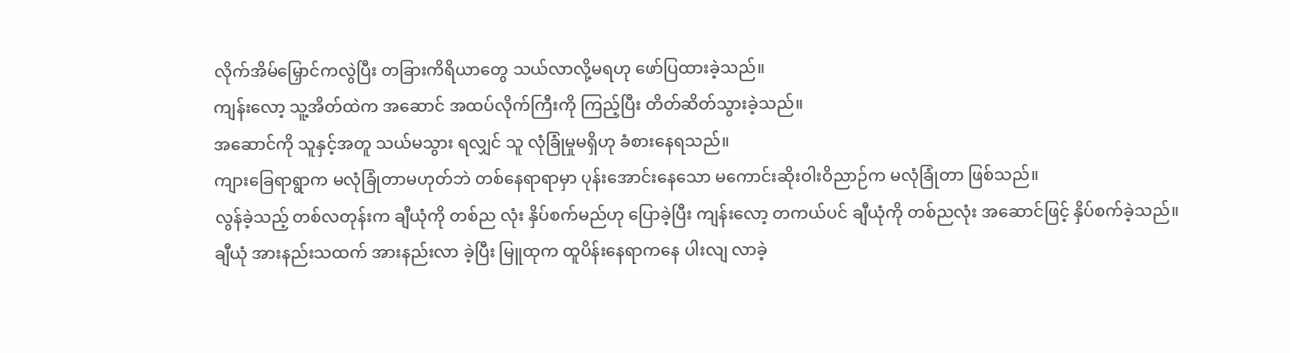လိုက်အိမ်မြှောင်ကလွဲပြီး တခြားကိရိယာတွေ သယ်လာလို့မရဟု ဖော်ပြထားခဲ့သည်။
ကျန်းလော့ သူ့အိတ်ထဲက အဆောင် အထပ်လိုက်ကြီးကို ကြည့်ပြီး တိတ်ဆိတ်သွားခဲ့သည်။
အဆောင်ကို သူနှင့်အတူ သယ်မသွား ရလျှင် သူ လုံခြုံမှုမရှိဟု ခံစားနေရသည်။
ကျားခြေရာရွာက မလုံခြုံတာမဟုတ်ဘဲ တစ်နေရာရာမှာ ပုန်းအောင်းနေသော မကောင်းဆိုးဝါးဝိညာဉ်က မလုံခြုံတာ ဖြစ်သည်။
လွန်ခဲ့သည့် တစ်လတုန်းက ချီယုံကို တစ်ည လုံး နှိပ်စက်မည်ဟု ပြောခဲ့ပြီး ကျန်းလော့ တကယ်ပင် ချီယုံကို တစ်ညလုံး အဆောင်ဖြင့် နှိပ်စက်ခဲ့သည်။
ချီယုံ အားနည်းသထက် အားနည်းလာ ခဲ့ပြီး မြူထုက ထူပိန်းနေရာကနေ ပါးလျ လာခဲ့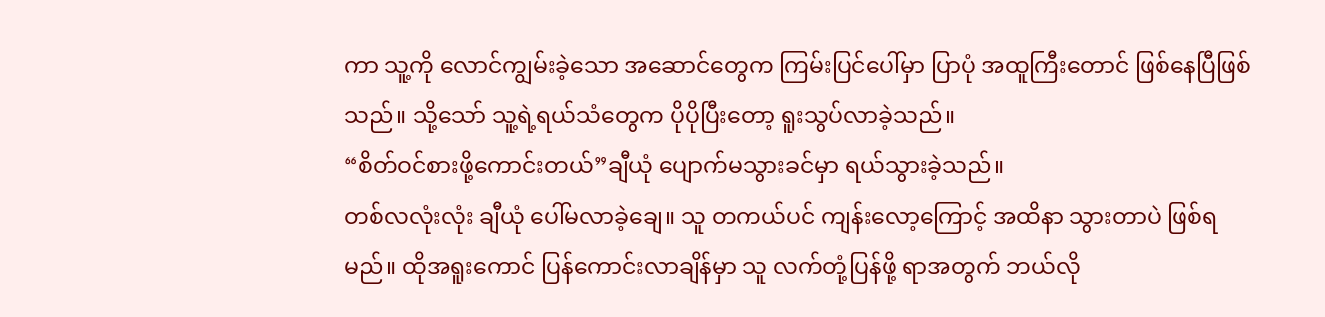ကာ သူ့ကို လောင်ကျွမ်းခဲ့သော အဆောင်တွေက ကြမ်းပြင်ပေါ်မှာ ပြာပုံ အထူကြီးတောင် ဖြစ်နေပြီဖြစ်သည်။ သို့သော် သူ့ရဲ့ရယ်သံတွေက ပိုပိုပြီးတော့ ရူးသွပ်လာခဲ့သည်။
“စိတ်ဝင်စားဖို့ကောင်းတယ်”ချီယုံ ပျောက်မသွားခင်မှာ ရယ်သွားခဲ့သည်။
တစ်လလုံးလုံး ချီယုံ ပေါ်မလာခဲ့ချေ။ သူ တကယ်ပင် ကျန်းလော့ကြောင့် အထိနာ သွားတာပဲ ဖြစ်ရမည်။ ထိုအရူးကောင် ပြန်ကောင်းလာချိန်မှာ သူ လက်တုံ့ပြန်ဖို့ ရာအတွက် ဘယ်လို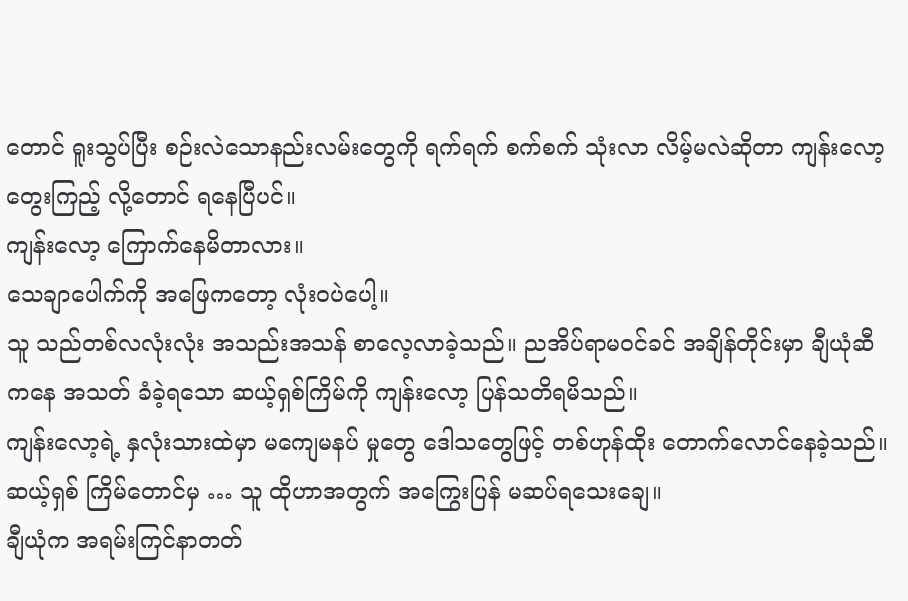တောင် ရူးသွပ်ပြီး စဉ်းလဲသောနည်းလမ်းတွေကို ရက်ရက် စက်စက် သုံးလာ လိမ့်မလဲဆိုတာ ကျန်းလော့ တွေးကြည့် လို့တောင် ရနေပြီပင်။
ကျန်းလော့ ကြောက်နေမိတာလား။
သေချာပေါက်ကို အဖြေကတော့ လုံးဝပဲပေါ့။
သူ သည်တစ်လလုံးလုံး အသည်းအသန် စာလေ့လာခဲ့သည်။ ညအိပ်ရာမဝင်ခင် အချိန်တိုင်းမှာ ချီယုံဆီကနေ အသတ် ခံခဲ့ရသော ဆယ့်ရှစ်ကြိမ်ကို ကျန်းလော့ ပြန်သတိရမိသည်။
ကျန်းလော့ရဲ့ နှလုံးသားထဲမှာ မကျေမနပ် မှုတွေ ဒေါသတွေဖြင့် တစ်ဟုန်ထိုး တောက်လောင်နေခဲ့သည်။ ဆယ့်ရှစ် ကြိမ်တောင်မှ … သူ ထိုဟာအတွက် အကြွေးပြန် မဆပ်ရသေးချေ။
ချီယုံက အရမ်းကြင်နာတတ်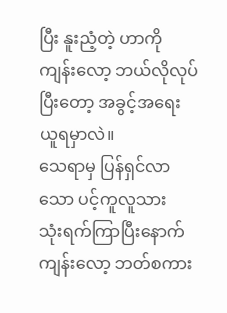ပြီး နူးညံ့တဲ့ ဟာကို ကျန်းလော့ ဘယ်လိုလုပ်ပြီးတော့ အခွင့်အရေးယူရမှာလဲ။
သေရာမှ ပြန်ရှင်လာသော ပင့်ကူလူသား
သုံးရက်ကြာပြီးနောက် ကျန်းလော့ ဘတ်စကား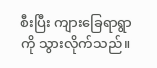စီးပြီး ကျားခြေရာရွာကို သွားလိုက်သည်။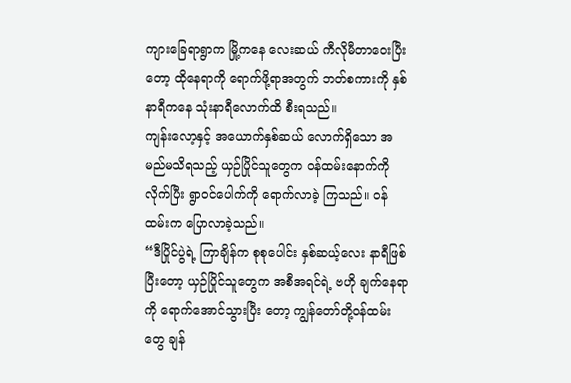ကျားခြေရာရွာက မြို့ကနေ လေးဆယ် ကီလိုမီတာဝေးပြီးတော့ ထိုနေရာကို ရောက်ဖို့ရာအတွက် ဘတ်စကားကို နှစ်နာရီကနေ သုံးနာရီလောက်ထိ စီးရသည်။
ကျန်းလော့နှင့် အယောက်နှစ်ဆယ် လောက်ရှိသော အမည်မသိရသည့် ယှဉ်ပြိုင်သူတွေက ဝန်ထမ်းနောက်ကို လိုက်ပြီး ရွာဝင်ပေါက်ကို ရောက်လာခဲ့ ကြသည်။ ဝန်ထမ်းက ပြောလာခဲ့သည်။
“ဒီပြိုင်ပွဲရဲ့ ကြာချိန်က စုစုပေါင်း နှစ်ဆယ့်လေး နာရီဖြစ်ပြီးတော့ ယှဉ်ပြိုင်သူတွေက အစီအရင်ရဲ့ ဗဟို ချက်နေရာကို ရောက်အောင်သွားပြီး တော့ ကျွန်တော်တို့ဝန်ထမ်းတွေ ချန်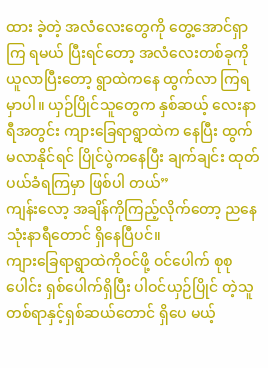ထား ခဲ့တဲ့ အလံလေးတွေကို တွေ့အောင်ရှာကြ ရမယ် ပြီးရင်တော့ အလံလေးတစ်ခုကို ယူလာပြီးတော့ ရွာထဲကနေ ထွက်လာ ကြရမှာပါ။ ယှဉ်ပြိုင်သူတွေက နှစ်ဆယ့် လေးနာရီအတွင်း ကျားခြေရာရွာထဲက နေပြီး ထွက်မလာနိုင်ရင် ပြိုင်ပွဲကနေပြီး ချက်ချင်း ထုတ်ပယ်ခံရကြမှာ ဖြစ်ပါ တယ်”
ကျန်းလော့ အချိန်ကိုကြည့်လိုက်တော့ ညနေ သုံးနာရီတောင် ရှိနေပြီပင်။
ကျားခြေရာရွာထဲကိုဝင်ဖို့ ဝင်ပေါက် စုစုပေါင်း ရှစ်ပေါက်ရှိပြီး ပါဝင်ယှဉ်ပြိုင် တဲ့သူ တစ်ရာနှင့်ရှစ်ဆယ်တောင် ရှိပေ မယ့်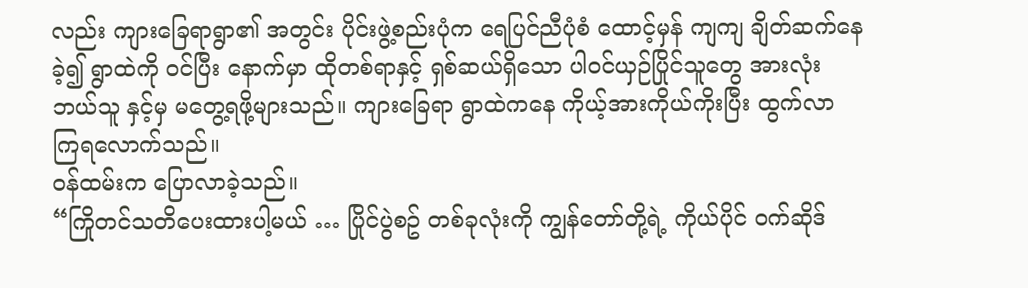လည်း ကျားခြေရာရွာ၏ အတွင်း ပိုင်းဖွဲ့စည်းပုံက ရေပြင်ညီပုံစံ ထောင့်မှန် ကျကျ ချိတ်ဆက်နေခဲ့၍ ရွာထဲကို ဝင်ပြီး နောက်မှာ ထိုတစ်ရာနှင့် ရှစ်ဆယ်ရှိသော ပါဝင်ယှဉ်ပြိုင်သူတွေ အားလုံး ဘယ်သူ နှင့်မှ မတွေ့ရဖို့များသည်။ ကျားခြေရာ ရွာထဲကနေ ကိုယ့်အားကိုယ်ကိုးပြီး ထွက်လာ ကြရလောက်သည်။
ဝန်ထမ်းက ပြောလာခဲ့သည်။
“ကြိုတင်သတိပေးထားပါ့မယ် … ပြိုင်ပွဲစဥ် တစ်ခုလုံးကို ကျွန်တော်တို့ရဲ့ ကိုယ်ပိုင် ဝက်ဆိုဒ်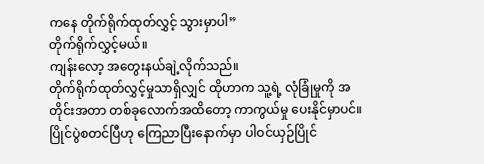ကနေ တိုက်ရိုက်ထုတ်လွှင့် သွားမှာပါ”
တိုက်ရိုက်လွှင့်မယ်။
ကျန်းလော့ အတွေးနယ်ချဲ့လိုက်သည်။
တိုက်ရိုက်ထုတ်လွှင့်မှုသာရှိလျှင် ထိုဟာက သူ့ရဲ့ လုံခြုံမှုကို အတိုင်းအတာ တစ်ခုလောက်အထိတော့ ကာကွယ်မှု ပေးနိုင်မှာပင်။
ပြိုင်ပွဲစတင်ပြီဟု ကြေညာပြီးနောက်မှာ ပါဝင်ယှဉ်ပြိုင်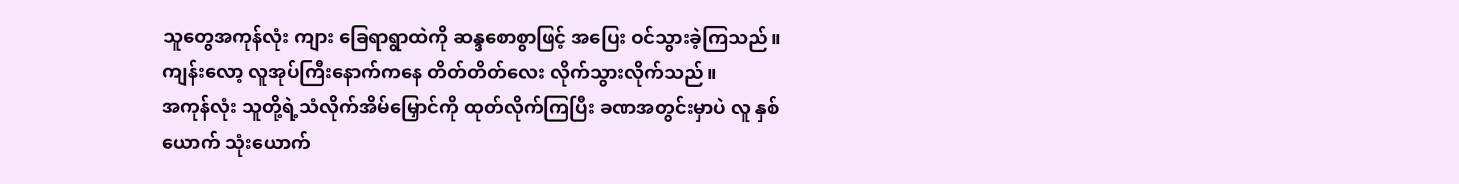သူတွေအကုန်လုံး ကျား ခြေရာရွာထဲကို ဆန္ဒစောစွာဖြင့် အပြေး ဝင်သွားခဲ့ကြသည်။
ကျန်းလော့ လူအုပ်ကြီးနောက်ကနေ တိတ်တိတ်လေး လိုက်သွားလိုက်သည်။
အကုန်လုံး သူတို့ရဲ့သံလိုက်အိမ်မြှောင်ကို ထုတ်လိုက်ကြပြီး ခဏအတွင်းမှာပဲ လူ နှစ်ယောက် သုံးယောက်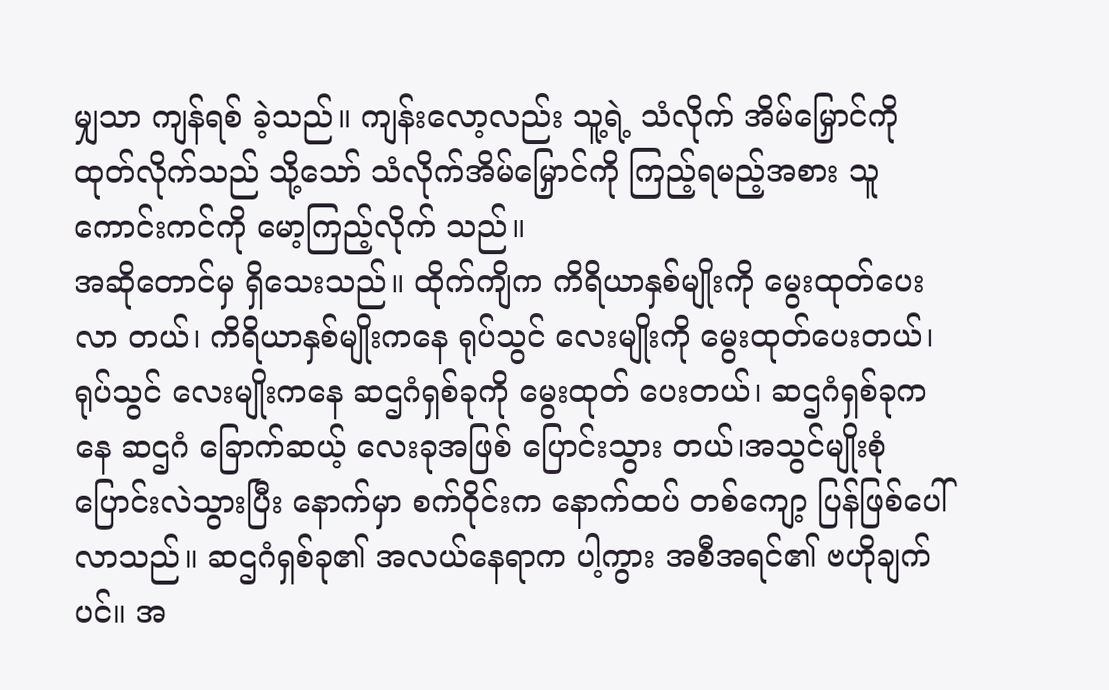မျှသာ ကျန်ရစ် ခဲ့သည်။ ကျန်းလော့လည်း သူ့ရဲ့ သံလိုက် အိမ်မြှောင်ကို ထုတ်လိုက်သည် သို့သော် သံလိုက်အိမ်မြှောင်ကို ကြည့်ရမည့်အစား သူ ကောင်းကင်ကို မော့ကြည့်လိုက် သည်။
အဆိုတောင်မှ ရှိသေးသည်။ ထိုက်ကျိက ကိရိယာနှစ်မျိုးကို မွေးထုတ်ပေးလာ တယ်၊ ကိရိယာနှစ်မျိုးကနေ ရုပ်သွင် လေးမျိုးကို မွေးထုတ်ပေးတယ်၊ ရုပ်သွင် လေးမျိုးကနေ ဆဌဂံရှစ်ခုကို မွေးထုတ် ပေးတယ်၊ ဆဌဂံရှစ်ခုကနေ ဆဌဂံ ခြောက်ဆယ့် လေးခုအဖြစ် ပြောင်းသွား တယ်၊အသွင်မျိုးစုံပြောင်းလဲသွားပြီး နောက်မှာ စက်ဝိုင်းက နောက်ထပ် တစ်ကျော့ ပြန်ဖြစ်ပေါ်လာသည်။ ဆဌဂံရှစ်ခု၏ အလယ်နေရာက ပါ့ကွား အစီအရင်၏ ဗဟိုချက်ပင်။ အ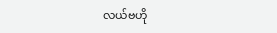လယ်ဗဟို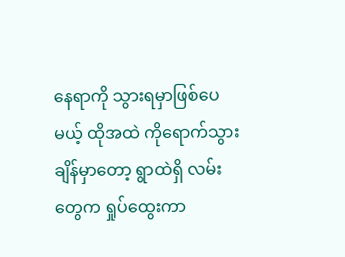နေရာကို သွားရမှာဖြစ်ပေမယ့် ထိုအထဲ ကိုရောက်သွားချိန်မှာတော့ ရွာထဲရှိ လမ်းတွေက ရှုပ်ထွေးကာ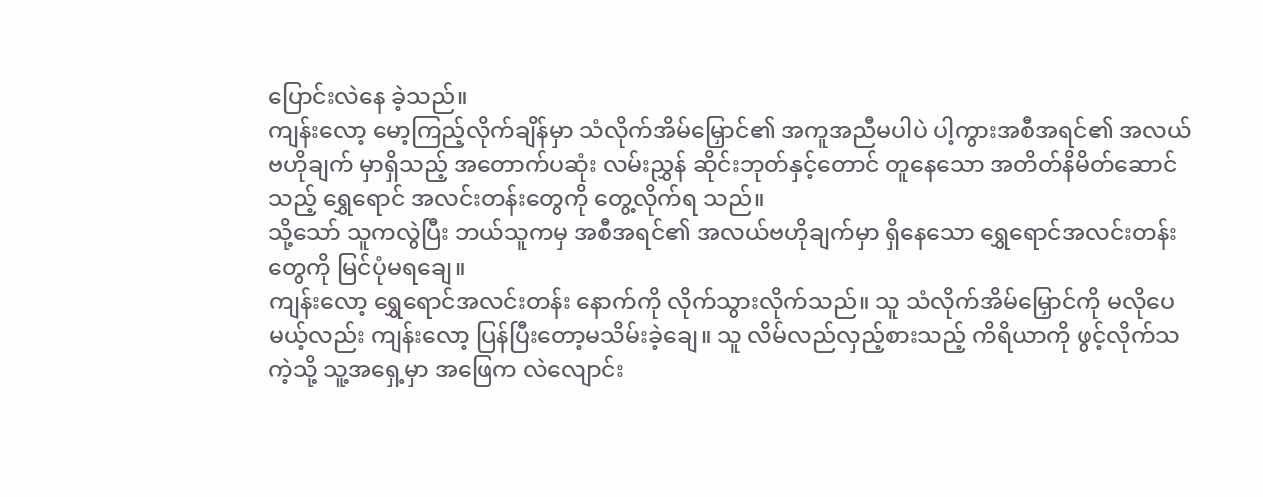ပြောင်းလဲနေ ခဲ့သည်။
ကျန်းလော့ မော့ကြည့်လိုက်ချိန်မှာ သံလိုက်အိမ်မြှောင်၏ အကူအညီမပါပဲ ပါ့ကွားအစီအရင်၏ အလယ်ဗဟိုချက် မှာရှိသည့် အတောက်ပဆုံး လမ်းညွှန် ဆိုင်းဘုတ်နှင့်တောင် တူနေသော အတိတ်နိမိတ်ဆောင်သည့် ရွှေရောင် အလင်းတန်းတွေကို တွေ့လိုက်ရ သည်။
သို့သော် သူကလွဲပြီး ဘယ်သူကမှ အစီအရင်၏ အလယ်ဗဟိုချက်မှာ ရှိနေသော ရွှေရောင်အလင်းတန်းတွေကို မြင်ပုံမရချေ။
ကျန်းလော့ ရွှေရောင်အလင်းတန်း နောက်ကို လိုက်သွားလိုက်သည်။ သူ သံလိုက်အိမ်မြှောင်ကို မလိုပေမယ့်လည်း ကျန်းလော့ ပြန်ပြီးတော့မသိမ်းခဲ့ချေ။ သူ လိမ်လည်လှည့်စားသည့် ကိရိယာကို ဖွင့်လိုက်သကဲ့သို့ သူ့အရှေ့မှာ အဖြေက လဲလျောင်း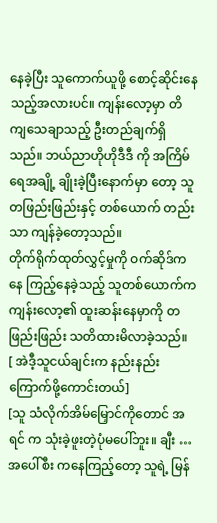နေခဲ့ပြီး သူကောက်ယူဖို့ စောင့်ဆိုင်းနေသည့်အလားပင်။ ကျန်းလော့မှာ တိကျသေချာသည့် ဦးတည်ချက်ရှိသည်။ ဘယ်ညာဟိုဟိုဒီဒီ ကို အကြိမ်ရေအချို့ ချိုးခဲ့ပြီးနောက်မှာ တော့ သူ တဖြည်းဖြည်းနှင့် တစ်ယောက် တည်းသာ ကျန်ခဲ့တော့သည်။
တိုက်ရိုက်ထုတ်လွှင့်မှုကို ဝက်ဆိုဒ်ကနေ ကြည့်နေခဲ့သည့် သူတစ်ယောက်က ကျန်းလော့၏ ထူးဆန်းနေမှာကို တဖြည်းဖြည်း သတိထားမိလာခဲ့သည်။
[ အဲဒီ့သူငယ်ချင်းက နည်းနည်း ကြောက်ဖို့ကောင်းတယ်]
[သူ သံလိုက်အိမ်မြှောင်ကိုတောင် အရင် က သုံးခဲ့ဖူးတဲ့ပုံမပေါ်ဘူး။ ချီး … အပေါ်စီး ကနေကြည့်တော့ သူရဲ့ မြန်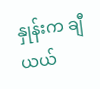နှုန်းက ချီယယ်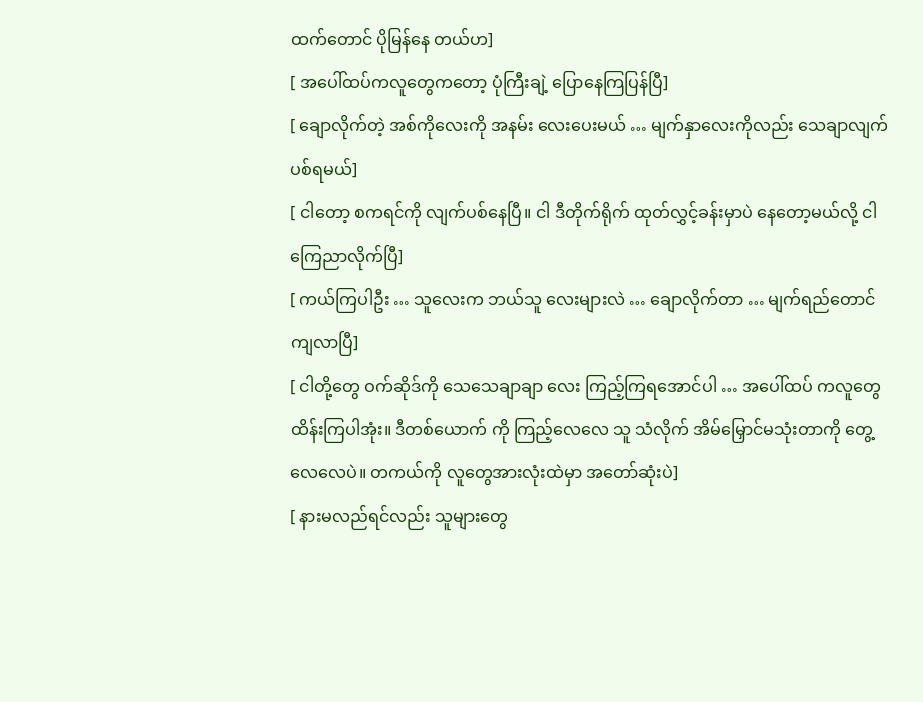ထက်တောင် ပိုမြန်နေ တယ်ဟ]
[ အပေါ်ထပ်ကလူတွေကတော့ ပုံကြီးချဲ့ ပြောနေကြပြန်ပြီ]
[ ချောလိုက်တဲ့ အစ်ကိုလေးကို အနမ်း လေးပေးမယ် … မျက်နှာလေးကိုလည်း သေချာလျက်ပစ်ရမယ်]
[ ငါတော့ စကရင်ကို လျက်ပစ်နေပြီ။ ငါ ဒီတိုက်ရိုက် ထုတ်လွှင့်ခန်းမှာပဲ နေတော့မယ်လို့ ငါ ကြေညာလိုက်ပြီ]
[ ကယ်ကြပါဦး … သူလေးက ဘယ်သူ လေးများလဲ … ချောလိုက်တာ … မျက်ရည်တောင် ကျလာပြီ]
[ ငါတို့တွေ ဝက်ဆိုဒ်ကို သေသေချာချာ လေး ကြည့်ကြရအောင်ပါ … အပေါ်ထပ် ကလူတွေ ထိန်းကြပါအုံး။ ဒီတစ်ယောက် ကို ကြည့်လေလေ သူ သံလိုက် အိမ်မြှောင်မသုံးတာကို တွေ့လေလေပဲ။ တကယ်ကို လူတွေအားလုံးထဲမှာ အတော်ဆုံးပဲ]
[ နားမလည်ရင်လည်း သူများတွေ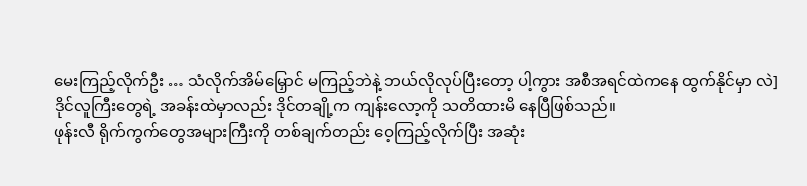မေးကြည့်လိုက်ဦး … သံလိုက်အိမ်မြှောင် မကြည့်ဘဲနဲ့ ဘယ်လိုလုပ်ပြီးတော့ ပါ့ကွား အစီအရင်ထဲကနေ ထွက်နိုင်မှာ လဲ]
ဒိုင်လူကြီးတွေရဲ့ အခန်းထဲမှာလည်း ဒိုင်တချို့က ကျန်းလော့ကို သတိထားမိ နေပြီဖြစ်သည်။
ဖုန်းလီ ရိုက်ကွက်တွေအများကြီးကို တစ်ချက်တည်း ဝေ့ကြည့်လိုက်ပြီး အဆုံး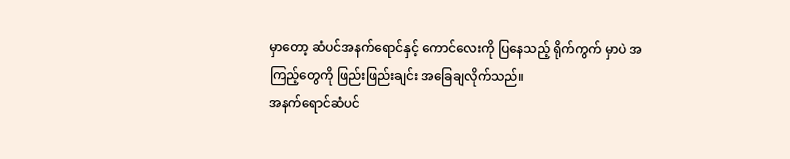မှာတော့ ဆံပင်အနက်ရောင်နှင့် ကောင်လေးကို ပြနေသည့် ရိုက်ကွက် မှာပဲ အကြည့်တွေကို ဖြည်းဖြည်းချင်း အခြေချလိုက်သည်။
အနက်ရောင်ဆံပင်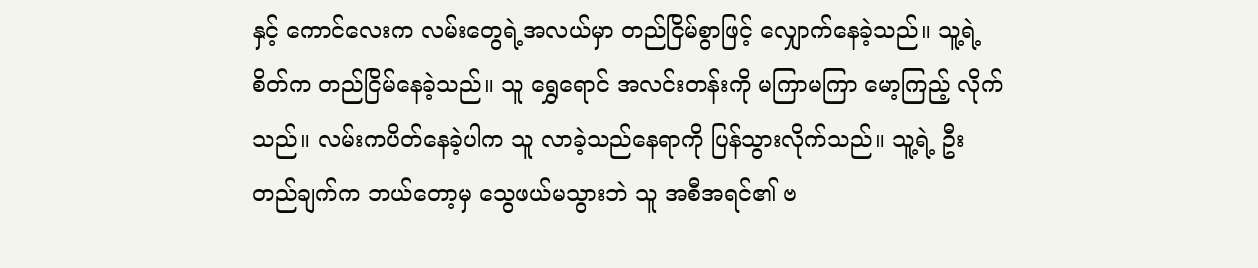နှင့် ကောင်လေးက လမ်းတွေရဲ့အလယ်မှာ တည်ငြိမ်စွာဖြင့် လျှောက်နေခဲ့သည်။ သူ့ရဲ့ စိတ်က တည်ငြိမ်နေခဲ့သည်။ သူ ရွှေရောင် အလင်းတန်းကို မကြာမကြာ မော့ကြည့် လိုက်သည်။ လမ်းကပိတ်နေခဲ့ပါက သူ လာခဲ့သည်နေရာကို ပြန်သွားလိုက်သည်။ သူ့ရဲ့ ဦးတည်ချက်က ဘယ်တော့မှ သွေဖယ်မသွားဘဲ သူ အစီအရင်၏ ဗ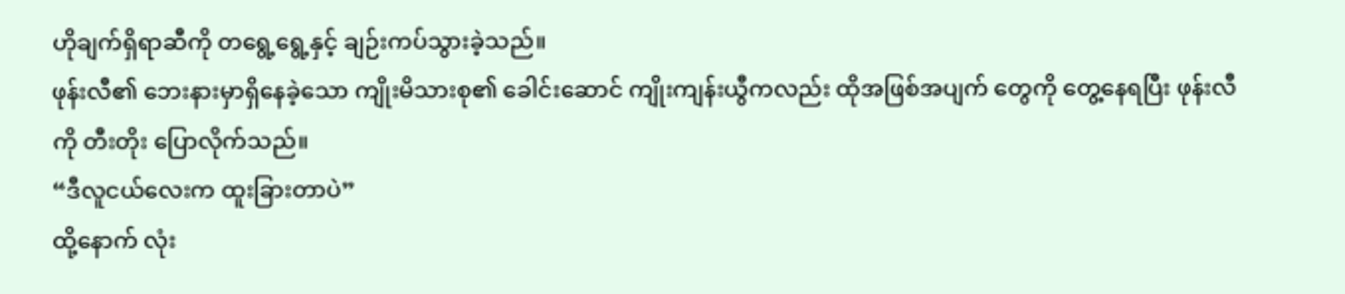ဟိုချက်ရှိရာဆီကို တရွေ့ရွေ့နှင့် ချဉ်းကပ်သွားခဲ့သည်။
ဖုန်းလီ၏ ဘေးနားမှာရှိနေခဲ့သော ကျိုးမိသားစု၏ ခေါင်းဆောင် ကျိုးကျန်းယွီကလည်း ထိုအဖြစ်အပျက် တွေကို တွေ့နေရပြီး ဖုန်းလီကို တီးတိုး ပြောလိုက်သည်။
“ဒီလူငယ်လေးက ထူးခြားတာပဲ”
ထို့နောက် လုံး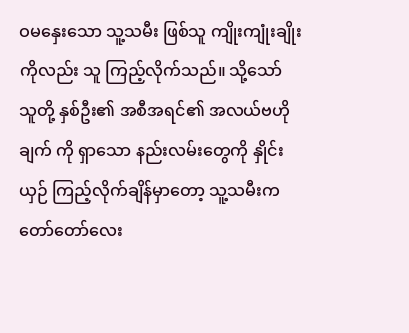ဝမနှေးသော သူ့သမီး ဖြစ်သူ ကျိုးကျုံးချိုးကိုလည်း သူ ကြည့်လိုက်သည်။ သို့သော် သူတို့ နှစ်ဦး၏ အစီအရင်၏ အလယ်ဗဟိုချက် ကို ရှာသော နည်းလမ်းတွေကို နှိုင်းယှဉ် ကြည့်လိုက်ချိန်မှာတော့ သူ့သမီးက တော်တော်လေး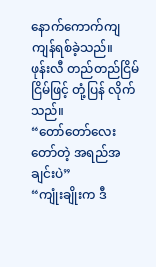နောက်ကောက်ကျ ကျန်ရစ်ခဲ့သည်။
ဖုန်းလီ တည်တည်ငြိမ်ငြိမ်ဖြင့် တုံ့ပြန် လိုက်သည်။
“တော်တော်လေးတော်တဲ့ အရည်အချင်းပဲ”
“ကျုံးချိုးက ဒီ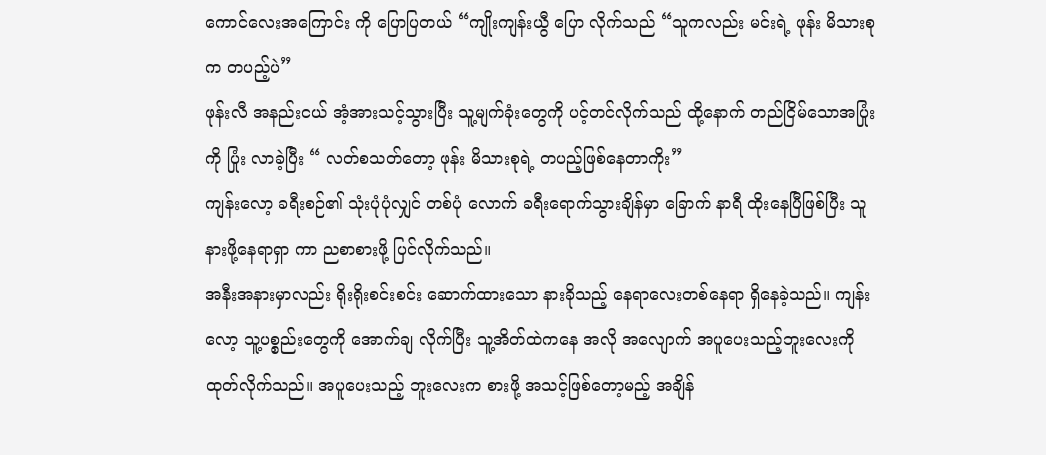ကောင်လေးအကြောင်း ကို ပြောပြတယ် “ကျိုးကျန်းယွီ ပြော လိုက်သည် “သူကလည်း မင်းရဲ့ ဖုန်း မိသားစုက တပည့်ပဲ”
ဖုန်းလီ အနည်းငယ် အံ့အားသင့်သွားပြီး သူ့မျက်ခုံးတွေကို ပင့်တင်လိုက်သည် ထို့နောက် တည်ငြိမ်သောအပြုံးကို ပြုံး လာခဲ့ပြီး “ လတ်စသတ်တော့ ဖုန်း မိသားစုရဲ့ တပည့်ဖြစ်နေတာကိုး”
ကျန်းလော့ ခရီးစဉ်၏ သုံးပုံပုံလျှင် တစ်ပုံ လောက် ခရီးရောက်သွားချိန်မှာ ခြောက် နာရီ ထိုးနေပြီဖြစ်ပြီး သူ နားဖို့နေရာရှာ ကာ ညစာစားဖို့ ပြင်လိုက်သည်။
အနီးအနားမှာလည်း ရိုးရိုးစင်းစင်း ဆောက်ထားသော နားခိုသည့် နေရာလေးတစ်နေရာ ရှိနေခဲ့သည်။ ကျန်းလော့ သူ့ပစ္စည်းတွေကို အောက်ချ လိုက်ပြီး သူ့အိတ်ထဲကနေ အလို အလျောက် အပူပေးသည့်ဘူးလေးကို ထုတ်လိုက်သည်။ အပူပေးသည့် ဘူးလေးက စားဖို့ အသင့်ဖြစ်တော့မည့် အချိန်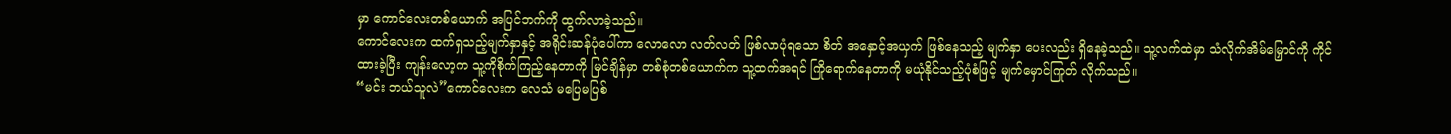မှာ ကောင်လေးတစ်ယောက် အပြင်ဘက်ကို ထွက်လာခဲ့သည်။
ကောင်လေးက ထက်ရှသည့်မျက်နှာနှင့် အရိုင်းဆန်ပုံပေါ်ကာ လောလော လတ်လတ် ဖြစ်လာပုံရသော စိတ် အနှောင့်အယှက် ဖြစ်နေသည့် မျက်နှာ ပေးလည်း ရှိနေခဲ့သည်။ သူ့လက်ထဲမှာ သံလိုက်အိမ်မြှောင်ကို ကိုင်ထားခဲ့ပြီး ကျန်းလော့က သူ့ကိုစိုက်ကြည့်နေတာကို မြင်ချိန်မှာ တစ်စုံတစ်ယောက်က သူ့ထက်အရင် ကြိုရောက်နေတာကို မယုံနိုင်သည့်ပုံစံဖြင့် မျက်မှောင်ကြုတ် လိုက်သည်။
“မင်း ဘယ်သူလဲ”ကောင်လေးက လေသံ မပြေမပြစ်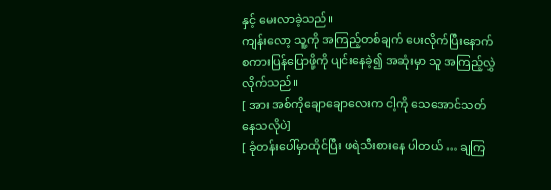နှင့် မေးလာခဲ့သည်။
ကျန်းလော့ သူ့ကို အကြည့်တစ်ချက် ပေးလိုက်ပြီးနောက် စကားပြန်ပြောဖို့ကို ပျင်းနေခဲ့၍ အဆုံးမှာ သူ အကြည့်လွှဲ လိုက်သည်။
[ အား အစ်ကိုချောချောလေးက ငါ့ကို သေအောင်သတ်နေသလိုပဲ]
[ ခုံတန်းပေါ်မှာထိုင်ပြီး ဖရဲသီးစားနေ ပါတယ် … ချကြ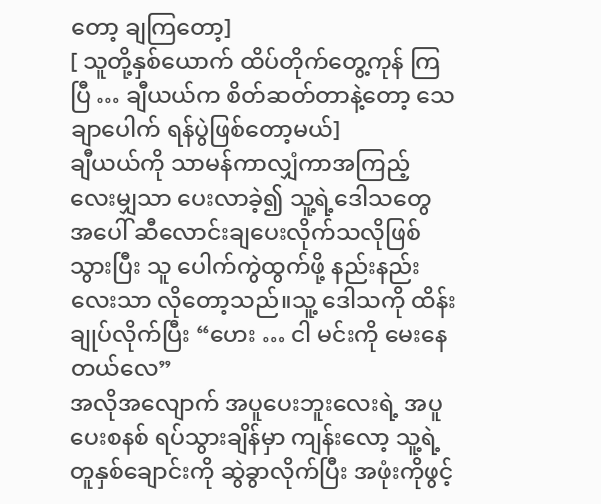တော့ ချကြတော့]
[ သူတို့နှစ်ယောက် ထိပ်တိုက်တွေ့ကုန် ကြပြီ … ချီယယ်က စိတ်ဆတ်တာနဲ့တော့ သေချာပေါက် ရန်ပွဲဖြစ်တော့မယ်]
ချီယယ်ကို သာမန်ကာလျှံကာအကြည့် လေးမျှသာ ပေးလာခဲ့၍ သူ့ရဲ့ဒေါသတွေ အပေါ် ဆီလောင်းချပေးလိုက်သလိုဖြစ် သွားပြီး သူ ပေါက်ကွဲထွက်ဖို့ နည်းနည်း လေးသာ လိုတော့သည်။သူ့ ဒေါသကို ထိန်းချုပ်လိုက်ပြီး “ဟေး … ငါ မင်းကို မေးနေတယ်လေ”
အလိုအလျောက် အပူပေးဘူးလေးရဲ့ အပူပေးစနစ် ရပ်သွားချိန်မှာ ကျန်းလော့ သူ့ရဲ့ တူနှစ်ချောင်းကို ဆွဲခွာလိုက်ပြီး အဖုံးကိုဖွင့်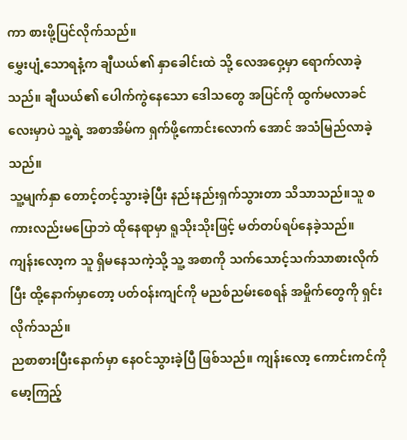ကာ စားဖို့ပြင်လိုက်သည်။
မွှေးပျံ့သောရနံ့က ချီယယ်၏ နှာခေါင်းထဲ သို့ လေအဝှေ့မှာ ရောက်လာခဲ့သည်။ ချီယယ်၏ ပေါက်ကွဲနေသော ဒေါသတွေ အပြင်ကို ထွက်မလာခင်လေးမှာပဲ သူ့ရဲ့ အစာအိမ်က ရှက်ဖို့ကောင်းလောက် အောင် အသံမြည်လာခဲ့သည်။
သူ့မျက်နှာ တောင့်တင့်သွားခဲ့ပြီး နည်းနည်းရှက်သွားတာ သိသာသည်။သူ စကားလည်းမပြောဘဲ ထိုနေရာမှာ ရူသိုးသိုးဖြင့် မတ်တပ်ရပ်နေခဲ့သည်။
ကျန်းလော့က သူ ရှိမနေသကဲ့သို့ သူ့ အစာကို သက်သောင့်သက်သာစားလိုက် ပြီး ထို့နောက်မှာတော့ ပတ်ဝန်းကျင်ကို မညစ်ညမ်းစေရန် အမှိုက်တွေကို ရှင်းလိုက်သည်။
ညစာစားပြီးနောက်မှာ နေဝင်သွားခဲ့ပြီ ဖြစ်သည်။ ကျန်းလော့ ကောင်းကင်ကို မော့ကြည့်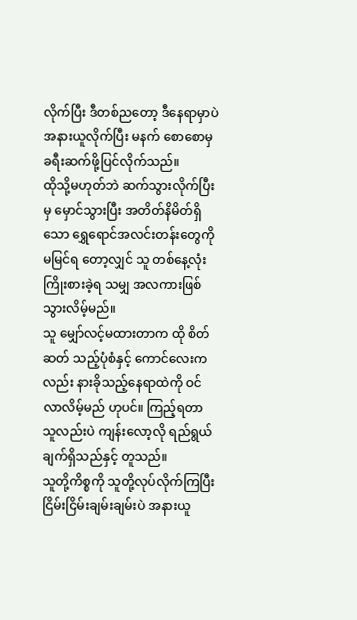လိုက်ပြီး ဒီတစ်ညတော့ ဒီနေရာမှာပဲ အနားယူလိုက်ပြီး မနက် စောစောမှ ခရီးဆက်ဖို့ပြင်လိုက်သည်။
ထိုသို့မဟုတ်ဘဲ ဆက်သွားလိုက်ပြီးမှ မှောင်သွားပြီး အတိတ်နိမိတ်ရှိသော ရွှေရောင်အလင်းတန်းတွေကို မမြင်ရ တော့လျှင် သူ တစ်နေ့လုံး ကြိုးစားခဲ့ရ သမျှ အလကားဖြစ်သွားလိမ့်မည်။
သူ မျှော်လင့်မထားတာက ထို စိတ်ဆတ် သည့်ပုံစံနှင့် ကောင်လေးကလည်း နားခိုသည့်နေရာထဲကို ဝင်လာလိမ့်မည် ဟုပင်။ ကြည့်ရတာ သူလည်းပဲ ကျန်းလော့လို ရည်ရွယ်ချက်ရှိသည်နှင့် တူသည်။
သူတို့ကိစ္စကို သူတို့လုပ်လိုက်ကြပြီး ငြိမ်းငြိမ်းချမ်းချမ်းပဲ အနားယူ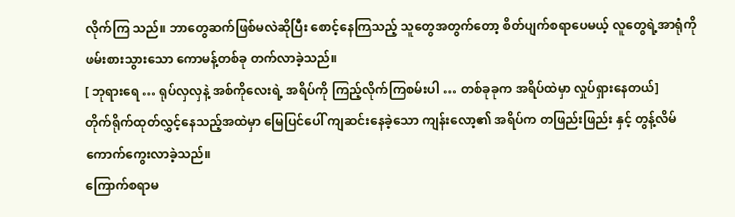လိုက်ကြ သည်။ ဘာတွေဆက်ဖြစ်မလဲဆိုပြီး စောင့်နေကြသည့် သူတွေအတွက်တော့ စိတ်ပျက်စရာပေမယ့် လူတွေရဲ့အာရုံကို ဖမ်းစားသွားသော ကောမန့်တစ်ခု တက်လာခဲ့သည်။
[ ဘုရားရေ … ရုပ်လှလှနဲ့ အစ်ကိုလေးရဲ့ အရိပ်ကို ကြည့်လိုက်ကြစမ်းပါ … တစ်ခုခုက အရိပ်ထဲမှာ လှုပ်ရှားနေတယ်]
တိုက်ရိုက်ထုတ်လွှင့်နေသည့်အထဲမှာ မြေပြင်ပေါ် ကျဆင်းနေခဲ့သော ကျန်းလော့၏ အရိပ်က တဖြည်းဖြည်း နှင့် တွန့်လိမ်ကောက်ကွေးလာခဲ့သည်။
ကြောက်စရာမ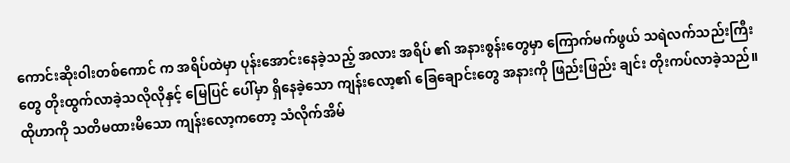ကောင်းဆိုးဝါးတစ်ကောင် က အရိပ်ထဲမှာ ပုန်းအောင်းနေခဲ့သည့် အလား အရိပ် ၏ အနားစွန်းတွေမှာ ကြောက်မက်ဖွယ် သရဲလက်သည်းကြီး တွေ တိုးထွက်လာခဲ့သလိုလိုနှင့် မြေပြင် ပေါ်မှာ ရှိနေခဲ့သော ကျန်းလော့၏ ခြေချောင်းတွေ အနားကို ဖြည်းဖြည်း ချင်း တိုးကပ်လာခဲ့သည်။
ထိုဟာကို သတိမထားမိသော ကျန်းလော့ကတော့ သံလိုက်အိမ်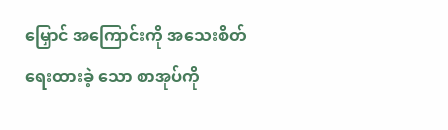မြှောင် အကြောင်းကို အသေးစိတ်ရေးထားခဲ့ သော စာအုပ်ကို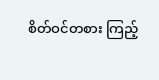စိတ်ဝင်တစား ကြည့်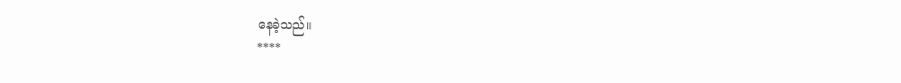နေခဲ့သည်။
****